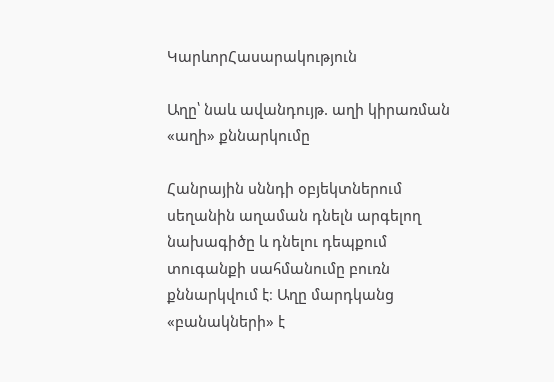ԿարևորՀասարակություն

Աղը՝ նաև ավանդույթ. աղի կիրառման «աղի» քննարկումը

Հանրային սննդի օբյեկտներում սեղանին աղաման դնելն արգելող նախագիծը և դնելու դեպքում տուգանքի սահմանումը բուռն քննարկվում է։ Աղը մարդկանց «բանակների» է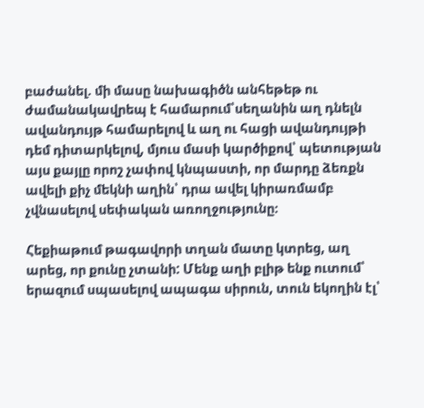բաժանել. մի մասը նախագիծն անհեթեթ ու ժամանակավրեպ է համարում՝սեղանին աղ դնելն ավանդույթ համարելով և աղ ու հացի ավանդույթի դեմ դիտարկելով, մյուս մասի կարծիքով՝ պետության այս քայլը որոշ չափով կնպաստի, որ մարդը ձեռքն ավելի քիչ մեկնի աղին՝ դրա ավել կիրառմամբ չվնասելով սեփական առողջությունը։

Հեքիաթում թագավորի տղան մատը կտրեց, աղ արեց, որ քունը չտանի: Մենք աղի բլիթ ենք ուտում՝ երազում սպասելով ապագա սիրուն, տուն եկողին էլ՝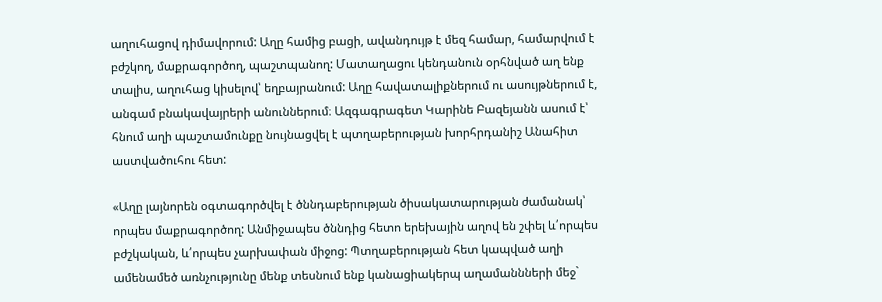աղուհացով դիմավորում: Աղը համից բացի, ավանդույթ է մեզ համար, համարվում է բժշկող, մաքրագործող, պաշտպանող: Մատաղացու կենդանուն օրհնված աղ ենք տալիս, աղուհաց կիսելով՝ եղբայրանում: Աղը հավատալիքներում ու ասույթներում է,  անգամ բնակավայրերի անուններում։ Ազգագրագետ Կարինե Բազեյանն ասում է՝ հնում աղի պաշտամունքը նույնացվել է պտղաբերության խորհրդանիշ Անահիտ աստվածուհու հետ:

«Աղը լայնորեն օգտագործվել է ծննդաբերության ծիսակատարության ժամանակ՝ որպես մաքրագործող: Անմիջապես ծննդից հետո երեխային աղով են շփել և՛որպես բժշկական, և՛որպես չարխափան միջոց: Պտղաբերության հետ կապված աղի ամենամեծ առնչությունը մենք տեսնում ենք կանացիակերպ աղամաննների մեջ`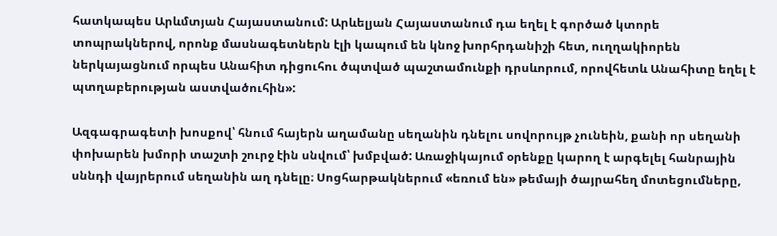հատկապես Արևմտյան Հայաստանում: Արևելյան Հայաստանում դա եղել է գործած կտորե տոպրակներով, որոնք մասնագետներն էլի կապում են կնոջ խորհրդանիշի հետ, ուղղակիորեն ներկայացնում որպես Անահիտ դիցուհու ծպտված պաշտամունքի դրսևորում, որովհետև Անահիտը եղել է պտղաբերության աստվածուհին»:

Ազգագրագետի խոսքով՝ հնում հայերն աղամանը սեղանին դնելու սովորույթ չունեին, քանի որ սեղանի փոխարեն խմորի տաշտի շուրջ էին սնվում՝ խմբված: Առաջիկայում օրենքը կարող է արգելել հանրային սննդի վայրերում սեղանին աղ դնելը։ Սոցհարթակներում «եռում են» թեմայի ծայրահեղ մոտեցումները,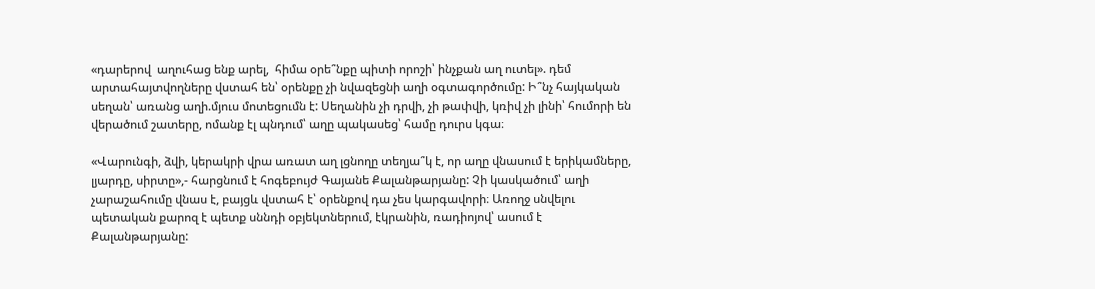«դարերով  աղուհաց ենք արել,  հիմա օրե՞նքը պիտի որոշի՝ ինչքան աղ ուտել». դեմ արտահայտվողները վստահ են՝ օրենքը չի նվազեցնի աղի օգտագործումը: Ի՞նչ հայկական սեղան՝ առանց աղի.մյուս մոտեցումն է: Սեղանին չի դրվի, չի թափվի, կռիվ չի լինի՝ հումորի են վերածում շատերը, ոմանք էլ պնդում՝ աղը պակասեց՝ համը դուրս կգա։

«Վարունգի, ձվի, կերակրի վրա առատ աղ լցնողը տեղյա՞կ է, որ աղը վնասում է երիկամները, լյարդը, սիրտը»,- հարցնում է հոգեբույժ Գայանե Քալանթարյանը: Չի կասկածում՝ աղի չարաշահումը վնաս է, բայցև վստահ է՝ օրենքով դա չես կարգավորի։ Առողջ սնվելու պետական քարոզ է պետք սննդի օբյեկտներում, էկրանին, ռադիոյով՝ ասում է Քալանթարյանը: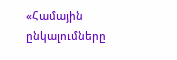«Համային ընկալումները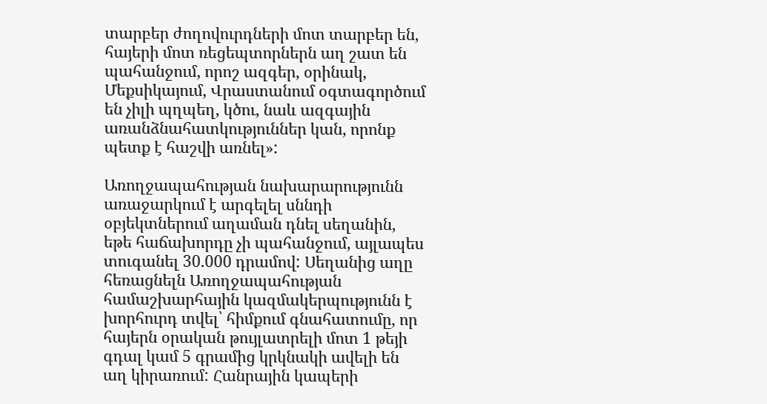տարբեր ժողովուրդների մոտ տարբեր են, հայերի մոտ ռեցեպտորներն աղ շատ են պահանջում, որոշ ազգեր, օրինակ, Մեքսիկայում, Վրաստանում օգտագործում են չիլի պղպեղ, կծու, նաև ազգային առանձնահատկություններ կան, որոնք պետք է հաշվի առնել»:

Առողջապահության նախարարությունն առաջարկում է արգելել սննդի օբյեկտներում աղաման դնել սեղանին, եթե հաճախորդը չի պահանջում, այլապես տուգանել 30.000 դրամով: Սեղանից աղը հեռացնելն Առողջապահության համաշխարհային կազմակերպությունն է խորհուրդ տվել՝ հիմքում գնահատումը, որ հայերն օրական թույլատրելի մոտ 1 թեյի գդալ կամ 5 գրամից կրկնակի ավելի են աղ կիրառում: Հանրային կապերի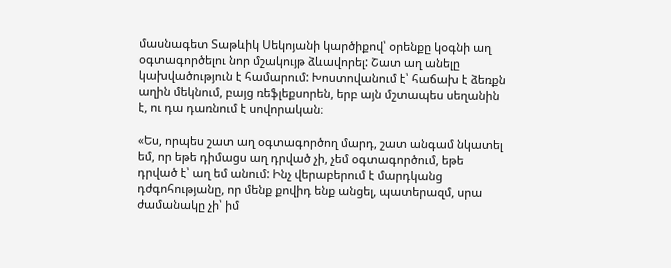մասնագետ Տաթևիկ Սեկոյանի կարծիքով՝ օրենքը կօգնի աղ օգտագործելու նոր մշակույթ ձևավորել: Շատ աղ անելը կախվածություն է համարում: Խոստովանում է՝ հաճախ է ձեռքն աղին մեկնում, բայց ռեֆլեքսորեն, երբ այն մշտապես սեղանին է, ու դա դառնում է սովորական։

«Ես, որպես շատ աղ օգտագործող մարդ, շատ անգամ նկատել եմ, որ եթե դիմացս աղ դրված չի, չեմ օգտագործում, եթե դրված է՝ աղ եմ անում: Ինչ վերաբերում է մարդկանց դժգոհությանը, որ մենք քովիդ ենք անցել, պատերազմ, սրա ժամանակը չի՝ իմ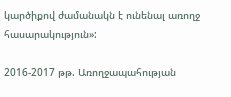կարծիքով ժամանակն է ունենալ առողջ հասարակություն»:

2016-2017 թթ. Առողջապահության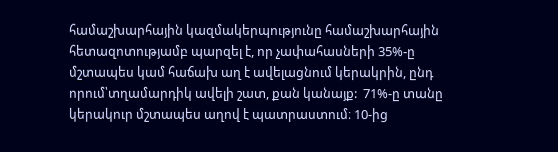համաշխարհային կազմակերպությունը համաշխարհային հետազոտությամբ պարզել է, որ չափահասների 35%-ը մշտապես կամ հաճախ աղ է ավելացնում կերակրին, ընդ որում՝տղամարդիկ ավելի շատ, քան կանայք:  71%-ը տանը կերակուր մշտապես աղով է պատրաստում։ 10-ից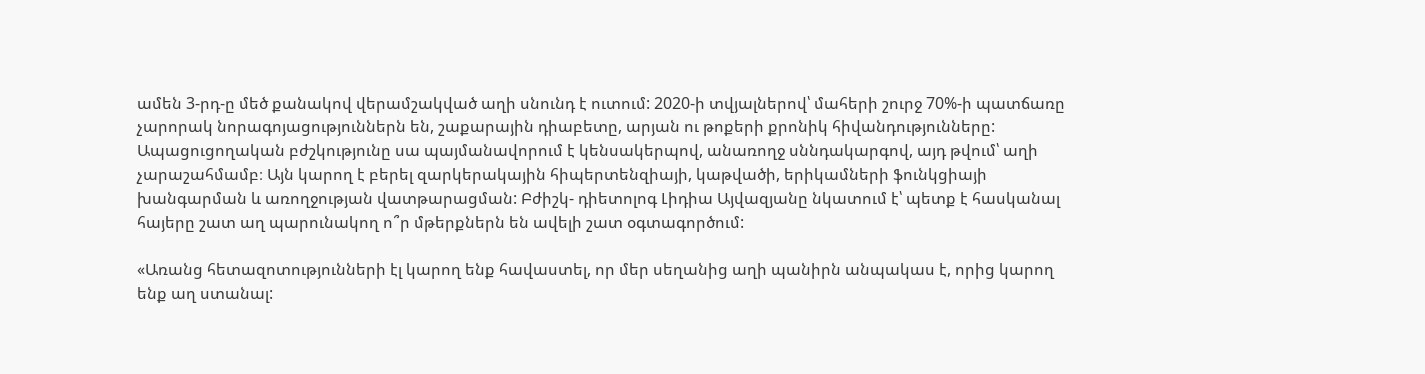ամեն 3-րդ-ը մեծ քանակով վերամշակված աղի սնունդ է ուտում: 2020-ի տվյալներով՝ մահերի շուրջ 70%-ի պատճառը չարորակ նորագոյացություններն են, շաքարային դիաբետը, արյան ու թոքերի քրոնիկ հիվանդությունները: Ապացուցողական բժշկությունը սա պայմանավորում է կենսակերպով, անառողջ սննդակարգով, այդ թվում՝ աղի չարաշահմամբ։ Այն կարող է բերել զարկերակային հիպերտենզիայի, կաթվածի, երիկամների ֆունկցիայի խանգարման և առողջության վատթարացման: Բժիշկ- դիետոլոգ Լիդիա Այվազյանը նկատում է՝ պետք է հասկանալ հայերը շատ աղ պարունակող ո՞ր մթերքներն են ավելի շատ օգտագործում:

«Առանց հետազոտությունների էլ կարող ենք հավաստել, որ մեր սեղանից աղի պանիրն անպակաս է, որից կարող ենք աղ ստանալ: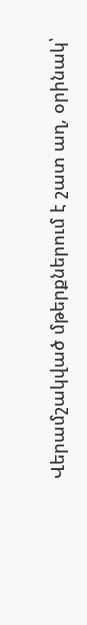Վերամշակված մթերքներում է շատ աղ, օրինակ՝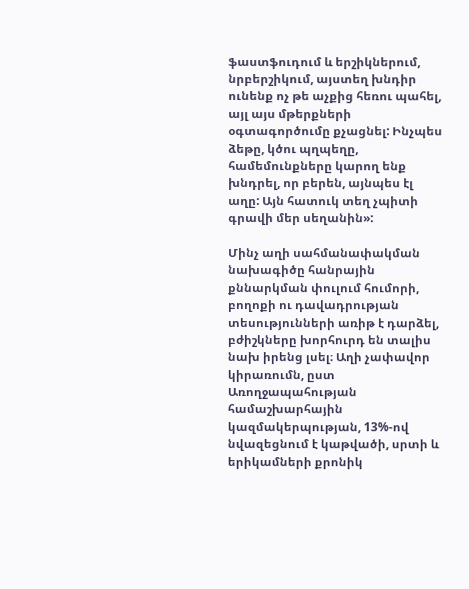ֆաստֆուդում և երշիկներում, նրբերշիկում, այստեղ խնդիր ունենք ոչ թե աչքից հեռու պահել, այլ այս մթերքների օգտագործումը քչացնել: Ինչպես ձեթը, կծու պղպեղը, համեմունքները կարող ենք խնդրել, որ բերեն, այնպես էլ աղը: Այն հատուկ տեղ չպիտի գրավի մեր սեղանին»:

Մինչ աղի սահմանափակման նախագիծը հանրային քննարկման փուլում հումորի, բողոքի ու դավադրության տեսությունների առիթ է դարձել, բժիշկները խորհուրդ են տալիս նախ իրենց լսել։ Աղի չափավոր կիրառումն, ըստ Առողջապահության համաշխարհային կազմակերպության, 13%-ով  նվազեցնում է կաթվածի, սրտի և երիկամների քրոնիկ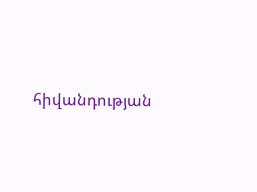հիվանդության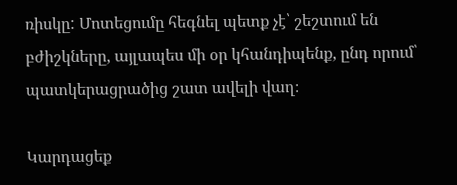ռիսկը: Մոտեցումը հեգնել պետք չէ՝ շեշտում են բժիշկները, այլապես մի օր կհանդիպենք, ընդ որում՝ պատկերացրածից շատ ավելի վաղ։

Կարդացեք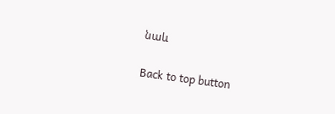նաև

Back to top button